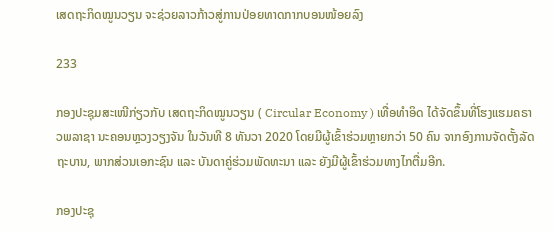ເສດຖະກິດໝູນວຽນ ຈະຊ່ວຍລາວກ້າວສູ່ການປ່ອຍທາດກາກບອນໜ້ອຍລົງ

233

ກອງປະຊຸມສະເໜີກ່ຽວກັບ ເສດຖະກິດໝູນວຽນ ( Circular Economy ) ເທື່ອທໍາອິດ ໄດ້ຈັດຂຶ້ນທີ່ໂຮງແຮມຄຣາວພລາຊາ ນະຄອນຫຼວງວຽງຈັນ ໃນວັນທີ 8 ທັນວາ 2020 ໂດຍມີຜູ້ເຂົ້າຮ່ວມຫຼາຍກວ່າ 50 ຄົນ ຈາກອົງການຈັດຕັ້ງລັດຖະບານ, ພາກສ່ວນເອກະຊົນ ແລະ ບັນດາຄູ່ຮ່ວມພັດທະນາ ແລະ ຍັງມີຜູ້ເຂົ້າຮ່ວມທາງໄກຕື່ມອີກ.

ກອງປະຊຸ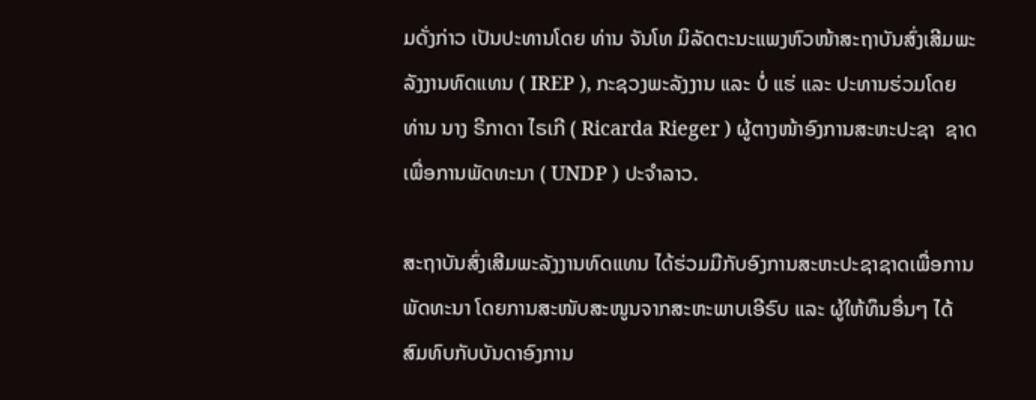ມດັ່ງກ່າວ ເປັນປະທານໂດຍ ທ່ານ ຈັນໂທ ມິລັດຕະນະແພງຫົວໜ້າສະຖາບັນສົ່ງເສີມພະລັງງານທົດແທນ ( IREP ), ກະຊວງພະລັງງານ ແລະ ບໍ່ ແຮ່ ແລະ ປະທານຮ່ວມໂດຍ ທ່ານ ນາງ ຣີກາດາ ໄຣເກີ ( Ricarda Rieger ) ຜູ້ຕາງໜ້າອົງການສະຫະປະຊາ  ຊາດ ເພື່ອການພັດທະນາ ( UNDP ) ປະຈຳລາວ.

ສະຖາບັນສົ່ງເສີມພະລັງງານທົດແທນ ໄດ້ຮ່ວມມືກັບອົງການສະຫະປະຊາຊາດເພື່ອການພັດທະນາ ໂດຍການສະໜັບສະໜູນຈາກສະຫະພາບເອີຣົບ ແລະ ຜູ້ໃຫ້ທຶນອື່ນໆ ໄດ້ສົມທົບກັບບັນດາອົງການ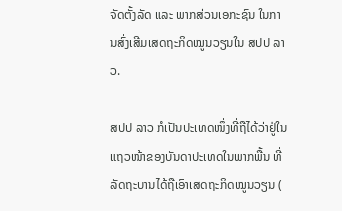ຈັດຕັ້ງລັດ ແລະ ພາກສ່ວນເອກະຊົນ ໃນການສົ່ງເສີມເສດຖະກິດໝູນວຽນໃນ ສປປ ລາວ.

ສປປ ລາວ ກໍເປັນປະເທດໜຶ່ງທີ່ຖືໄດ້ວ່າຢູ່ໃນແຖວໜ້າຂອງບັນດາປະເທດໃນພາກພື້ນ ທີ່ລັດຖະບານໄດ້ຖືເອົາເສດຖະກິດໝູນວຽນ (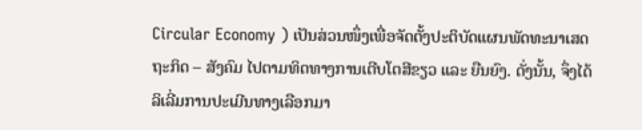Circular Economy ) ເປັນສ່ວນໜຶ່ງເພື່ອຈັດຕັ້ງປະຕິບັດແຜນພັດທະນາເສດຖະກິດ – ສັງຄົມ ໄປຕາມທິດທາງການເຕີບໂຕສີຂຽວ ແລະ ຍືນຍົງ. ດັ່ງນັ້ນ, ຈຶ່ງໄດ້ລິເລີ່ມການປະເມີນທາງເລືອກມາ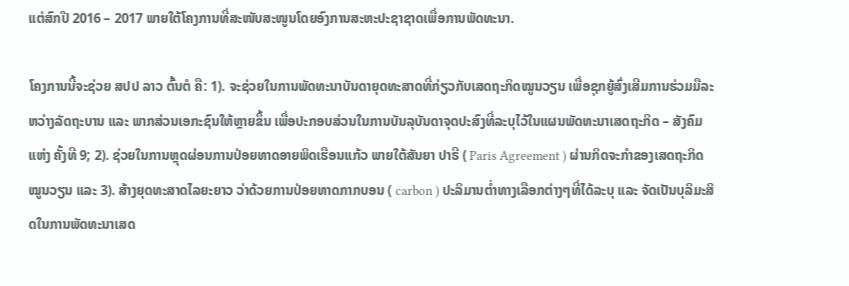ແຕ່ສົກປີ 2016 – 2017 ພາຍໃຕ້ໂຄງການທີ່ສະໜັບສະໜູນໂດຍອົງການສະຫະປະຊາຊາດເພື່ອການພັດທະນາ.

ໂຄງການນີ້ຈະຊ່ວຍ ສປປ ລາວ ຕົ້ນຕໍ ຄື: 1). ຈະຊ່ວຍໃນການພັດທະນາບັນດາຍຸດທະສາດທີ່ກ່ຽວກັບເສດຖະກິດໝູນວຽນ ເພື່ອຊຸກຍູ້ສົ່ງເສີມການຮ່ວມມືລະຫວ່າງລັດຖະບານ ແລະ ພາກສ່ວນເອກະຊົນໃຫ້ຫຼາຍຂຶ້ນ ເພື່ອປະກອບສ່ວນໃນການບັນລຸບັນດາຈຸດປະສົງທີ່ລະບຸໄວ້ໃນແຜນພັດທະນາເສດຖະກິດ – ສັງຄົມແຫ່ງ ຄັ້ງທີ 9; 2). ຊ່ວຍໃນການຫຼຸດຜ່ອນການປ່ອຍທາດອາຍພິດເຮືອນແກ້ວ ພາຍໃຕ້ສັນຍາ ປາຣີ ( Paris Agreement ) ຜ່ານກິດຈະກຳຂອງເສດຖະກິດໝູນວຽນ ແລະ 3). ສ້າງຍຸດທະສາດໄລຍະຍາວ ວ່າດ້ວຍການປ່ອຍທາດກາກບອນ ( carbon ) ປະລິມານຕໍ່າທາງເລືອກຕ່າງໆທີ່ໄດ້ລະບຸ ແລະ ຈັດເປັນບຸລິມະສິດໃນການພັດທະນາເສດ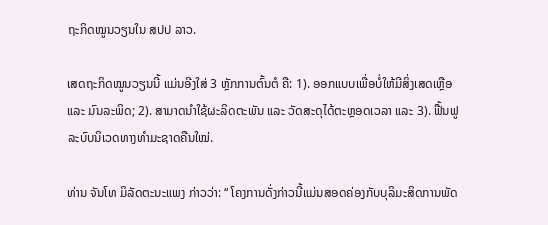ຖະກິດໝູນວຽນໃນ ສປປ ລາວ.

ເສດຖະກິດໝູນວຽນນີ້ ແມ່ນອີງໃສ່ 3 ຫຼັກການຕົ້ນຕໍ ຄື: 1). ອອກແບບເພື່ອບໍ່ໃຫ້ມີສິ່ງເສດເຫຼືອ ແລະ ມົນລະພິດ; 2). ສາມາດນຳໃຊ້ຜະລິດຕະພັນ ແລະ ວັດສະດຸໄດ້ຕະຫຼອດເວລາ ແລະ 3). ຟື້ນຟູລະບົບນິເວດທາງທຳມະຊາດຄືນໃໝ່.

ທ່ານ ຈັນໂທ ມິລັດຕະນະແພງ ກ່າວວ່າ: “ ໂຄງການດັ່ງກ່າວນີ້ແມ່ນສອດຄ່ອງກັບບຸລິມະສິດການພັດ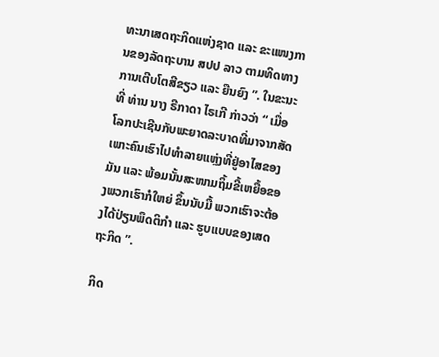ທະນາເສດຖະກິດແຫ່ງຊາດ ແລະ ຂະແໜງການຂອງລັດຖະບານ ສປປ ລາວ ຕາມທິດທາງການເຕີບໂຕສີຂຽວ ແລະ ຍືນຍົງ ”. ໃນຂະນະທີ່ ທ່ານ ນາງ ຣີກາດາ ໄຣເກີ ກ່າວວ່າ “ ເມື່ອໂລກປະເຊີນກັບພະຍາດລະບາດທີ່ມາຈາກສັດ ເພາະຄົນເຮົາໄປທຳລາຍແຫຼ່ງທີ່ຢູ່ອາໄສຂອງມັນ ແລະ ພ້ອມນັ້ນສະໜາມຖິ້ມຂີ້ເຫຍື້ອຂອງພວກເຮົາກໍໃຫຍ່ ຂຶ້ນນັບມື້ ພວກເຮົາຈະຕ້ອງໄດ້ປ່ຽນພຶດຕິກຳ ແລະ ຮູບແບບຂອງເສດຖະກິດ ”.

ກິດ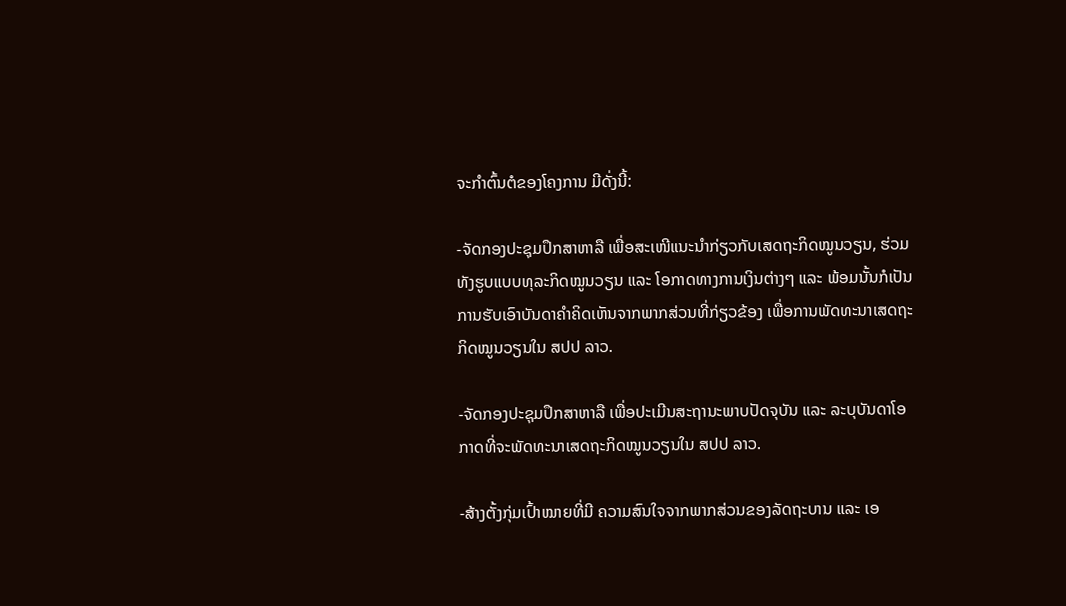ຈະກຳຕົ້ນຕໍຂອງໂຄງການ ມີດັ່ງນີ້:

-ຈັດກອງປະຊຸມປຶກສາຫາລື ເພື່ອສະເໜີແນະນຳກ່ຽວກັບເສດຖະກິດໝູນວຽນ, ຮ່ວມທັງຮູບແບບທຸລະກິດໝູນວຽນ ແລະ ໂອກາດທາງການເງິນຕ່າງໆ ແລະ ພ້ອມນັ້ນກໍເປັນການຮັບເອົາບັນດາຄຳຄິດເຫັນຈາກພາກສ່ວນທີ່ກ່ຽວຂ້ອງ ເພື່ອການພັດທະນາເສດຖະກິດໝູນວຽນໃນ ສປປ ລາວ.

-ຈັດກອງປະຊຸມປຶກສາຫາລື ເພື່ອປະເມີນສະຖານະພາບປັດຈຸບັນ ແລະ ລະບຸບັນດາໂອກາດທີ່ຈະພັດທະນາເສດຖະກິດໝູນວຽນໃນ ສປປ ລາວ.

-ສ້າງຕັ້ງກຸ່ມເປົ້າໝາຍທີ່ມີ ຄວາມສົນໃຈຈາກພາກສ່ວນຂອງລັດຖະບານ ແລະ ເອ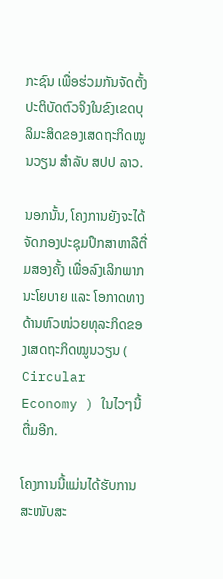ກະຊົນ ເພື່ອຮ່ວມກັນຈັດຕັ້ງປະຕິບັດຕົວຈິງໃນຂົງເຂດບຸລິມະສິດຂອງເສດຖະກິດໝູນວຽນ ສຳລັບ ສປປ ລາວ.

ນອກນັ້ນ, ໂຄງການຍັງຈະໄດ້ຈັດກອງປະຊຸມປຶກສາຫາລືຕື່ມສອງຄັ້ງ ເພື່ອລົງເລິກພາກນະໂຍບາຍ ແລະ ໂອກາດທາງດ້ານຫົວໜ່ວຍທຸລະກິດຂອງເສດຖະກິດໝູນວຽນ ( Circular Economy ) ໃນໄວໆນີ້ຕື່ມອີກ.

ໂຄງການນີ້ແມ່ນໄດ້ຮັບການສະໜັບສະ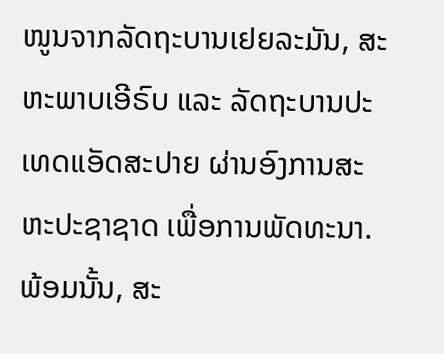ໜູນຈາກລັດຖະບານເຢຍລະມັນ, ສະຫະພາບເອີຣົບ ແລະ ລັດຖະບານປະເທດແອັດສະປາຍ ຜ່ານອົງການສະຫະປະຊາຊາດ ເພື່ອການພັດທະນາ.ພ້ອມນັ້ນ, ສະ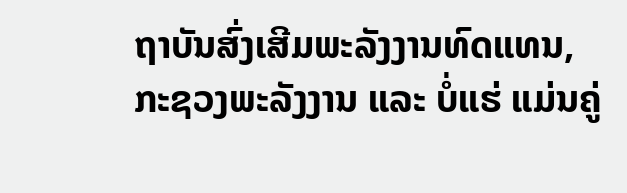ຖາບັນສົ່ງເສີມພະລັງງານທົດແທນ, ກະຊວງພະລັງງານ ແລະ ບໍ່ແຮ່ ແມ່ນຄູ່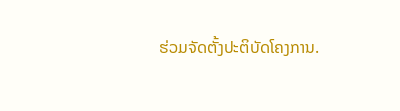ຮ່ວມຈັດຕັ້ງປະຕິບັດໂຄງການ.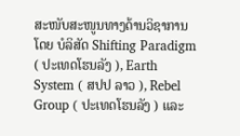ສະໜັບສະໜູນທາງດ້ານວິຊາການ ໂດຍ ບໍລິສັດ Shifting Paradigm ( ປະເທດໂຮນລັງ ), Earth System ( ສປປ ລາວ ), Rebel Group ( ປະເທດໂຮນລັງ ) ແລະ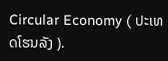Circular Economy ( ປະເທດໂຮນລັງ ).